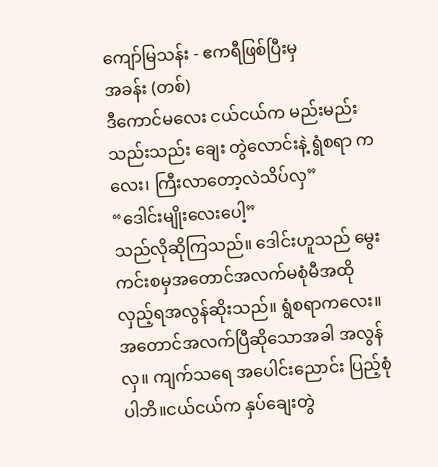ကျော်မြသန်း - ဧကရီဖြစ်ပြီးမှ
အခန်း (တစ်)
ဒီကောင်မလေး ငယ်ငယ်က မည်းမည်းသည်းသည်း ချေး တွဲလောင်းနဲ့ ရွံစရာ ကလေး၊ ကြီးလာတော့လဲသိပ်လှ”
“ဒေါင်းမျိုးလေးပေါ့”
သည်လိုဆိုကြသည်။ ဒေါင်းဟူသည် မွေးကင်းစမှအတောင်အလက်မစုံမီအထိုလှည့်ရအလွန်ဆိုးသည်။ ရွံစရာကလေး။ အတောင်အလက်ပြီဆိုသောအခါ အလွန်လှ။ ကျက်သရေ အပေါင်းညောင်း ပြည့်စုံပါဘိ။ငယ်ငယ်က နှပ်ချေးတွဲ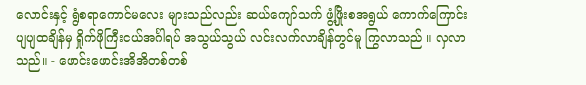လောင်းနှင့် ရွံစရာကောင်မလေး များသည်လည်း ဆယ်ကျော်သက် ဖွံ့ဖြိုးစအရွယ် ကောက်ကြောင်း ပျပျထချိန်မှ ရှိုက်ဖိုကြီးငယ်အင်္ဂါရပ် အသွယ်သွယ် လင်းလက်လာချိန်တွင်မူ ကြွလာသည် ။ လှလာသည်။ - ဖောင်းဖောင်းအိအိတစ်တစ်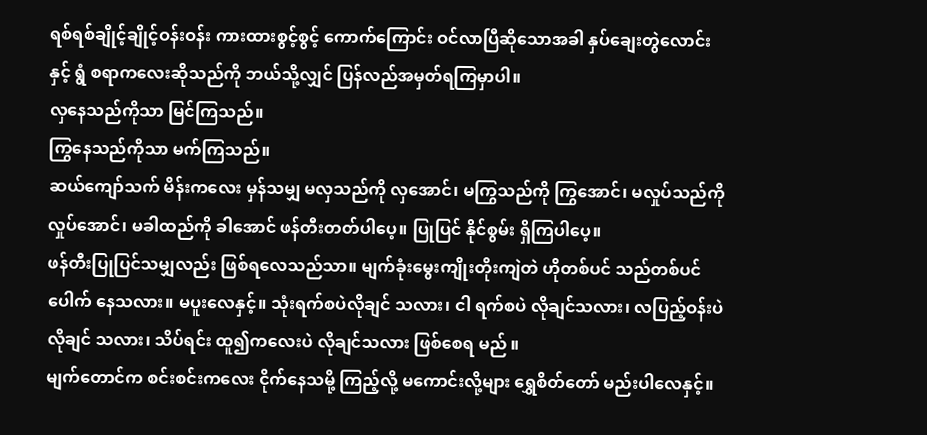ရစ်ရစ်ချိုင့်ချိုင့်ဝန်းဝန်း ကားထားစွင့်စွင့် ကောက်ကြောင်း ဝင်လာပြီဆိုသောအခါ နှပ်ချေးတွဲလောင်းနှင့် ရွံ စရာကလေးဆိုသည်ကို ဘယ်သို့လျှင် ပြန်လည်အမှတ်ရကြမှာပါ။
လှနေသည်ကိုသာ မြင်ကြသည်။
ကြွနေသည်ကိုသာ မက်ကြသည်။
ဆယ်ကျော်သက် မိန်းကလေး မှန်သမျှ မလှသည်ကို လှအောင်၊ မကြွသည်ကို ကြွအောင်၊ မလှုပ်သည်ကို လှုပ်အောင်၊ မခါထည်ကို ခါအောင် ဖန်တီးတတ်ပါပေ့။ ပြုပြင် နိုင်စွမ်း ရှိကြပါပေ့။
ဖန်တီးပြုပြင်သမျှလည်း ဖြစ်ရလေသည်သာ။ မျက်ခုံးမွေးကျိုးတိုးကျဲတဲ ဟိုတစ်ပင် သည်တစ်ပင် ပေါက် နေသလား။ မပူးလေနှင့်။ သုံးရက်စပဲလိုချင် သလား၊ ငါ ရက်စပဲ လိုချင်သလား၊ လပြည့်ဝန်းပဲလိုချင် သလား၊ သိပ်ရင်း ထူ၍ကလေးပဲ လိုချင်သလား ဖြစ်စေရ မည် ။
မျက်တောင်က စင်းစင်းကလေး ငိုက်နေသမို့ ကြည့်လို့ မကောင်းလို့များ ရွှေစိတ်တော် မည်းပါလေနှင့်။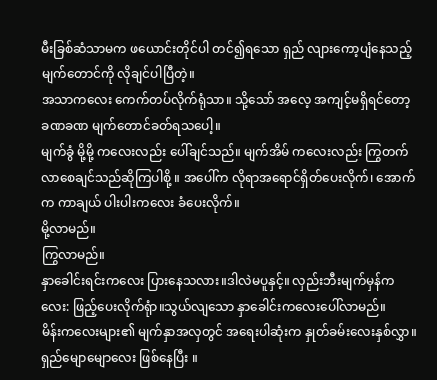မီးခြစ်ဆံသာမက ဖယောင်းတိုင်ပါ တင်၍ရသော ရှည် လျားကော့ပျံနေသည့် မျက်တောင်ကို လိုချင်ပါပြီတဲ့။
အသာကလေး ကေက်တပ်လိုက်ရုံသာ။ သို့သော် အလေ့ အကျင့်မရှိရင်တော့ ခဏခဏ မျက်တောင်ခတ်ရသပေါ့။
မျက်ခွံ မို့မို့ ကလေးလည်း ပေါ်ချင်သည်။ မျက်အိမ် ကလေးလည်း ကြွတက်လာစေချင်သည်ဆိုကြပါစို့ ။ အပေါ်က လိုရာအရောင်ရှိတ်ပေးလိုက်၊ အောက်က ကာချယ် ပါးပါးကလေး ခံပေးလိုက်။
မို့လာမည်။
ကြွလာမည်။
နှာခေါင်းရင်းကလေး ပြားနေသလား။ဒါလဲမပူနှင့်။ လှည်းဘီးမျက်မှန်ကလေး: ဖြည့်ပေးလိုက်ရုံာ။သွယ်လျသော နှာခေါင်းကလေးပေါ်လာမည်။
မိန်းကလေးများ၏ မျက်နှာအလှတွင် အရေးပါဆုံးက နှုတ်ခမ်းလေးနှစ်လွှာ။
ရှည်မျောမျောလေး ဖြစ်နေပြီး ။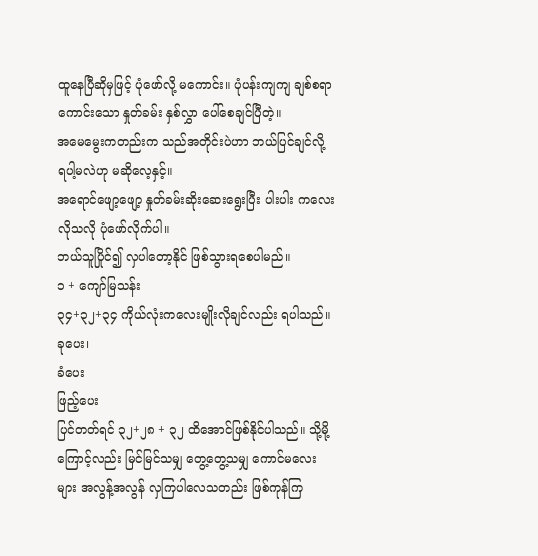ထူနေပြီဆိုမှဖြင့် ပုံဖော်လို့ မကောင်း။ ပုံပန်းကျကျ ချစ်စရာကောင်းသော နှုတ်ခမ်း နှစ်လွှာ ပေါ်စေချင်ပြီတဲ့။
အမေမွေးကတည်းက သည်အတိုင်းပဲဟာ ဘယ်ပြင်ချင်လို့ ရပါ့မလဲဟု မဆိုလေ့နှင့်။
အရောင်ဖျော့ဖျော့ နှုတ်ခမ်းဆိုးဆေးရွေးပြီး ပါးပါး ကလေး လိုသလို ပုံဖော်လိုက်ပါ။
ဘယ်သူပြိုင်၍ လှပါတော့နိုင် ဖြစ်သွားရစေပါမည်။
၁ + ကျော်မြသန်း
၃၄+၃၂+၃၄ ကိုယ်လုံးကလေးမျိုးလိုချင်လည်း ရပါသည်။
ခုပေး၊
ခံပေး
ဖြည့်ပေး
ပြင်တတ်ရင် ၃၂+၂၈ + ၃၂ ထိအောင်ဖြစ်နိုင်ပါသည်။ သို့မို့ကြောင့်လည်း မြင်မြင်သမျှ တွေ့တွေ့သမျှ ကောင်မလေးများ အလွန့်အလွန် လှကြပါလေသတည်း ဖြစ်ကုန်ကြ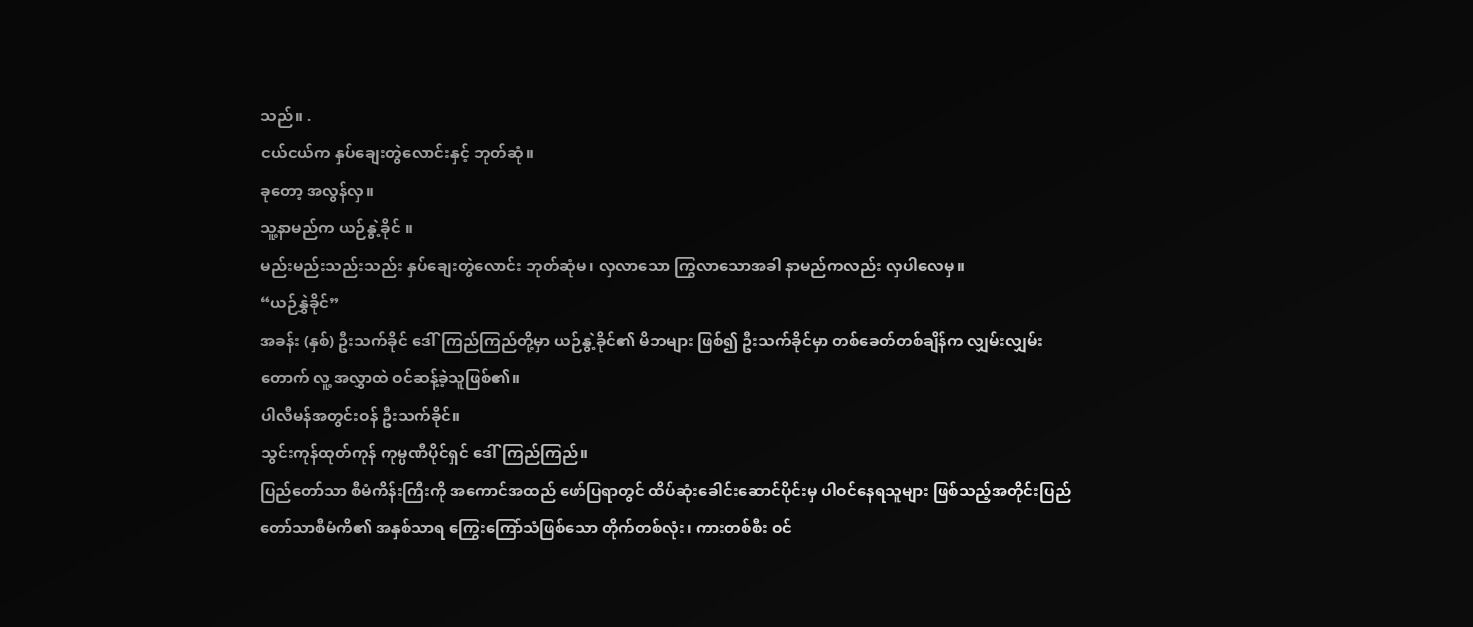သည်။ .
ငယ်ငယ်က နှပ်ချေးတွဲလောင်းနှင့် ဘုတ်ဆုံ။
ခုတော့ အလွန်လှ။
သူ့နာမည်က ယဉ်နွဲ့ခိုင် ။
မည်းမည်းသည်းသည်း နှပ်ချေးတွဲလောင်း ဘုတ်ဆုံမ၊ လှလာသော ကြွလာသောအခါ နာမည်ကလည်း လှပါလေမှ။
“ယဉ်နွှဲခိုင်”
အခန်း (နှစ်) ဦးသက်ခိုင် ဒေါ်ကြည်ကြည်တို့မှာ ယဉ်နွဲ့ခိုင်၏ မိဘများ ဖြစ်၍ ဦးသက်ခိုင်မှာ တစ်ခေတ်တစ်ချိန်က လျှမ်းလျှမ်းတောက် လူ့ အလွှာထဲ ဝင်ဆန့်ခဲ့သူဖြစ်၏။
ပါလီမန်အတွင်းဝန် ဦးသက်ခိုင်။
သွင်းကုန်ထုတ်ကုန် ကုမ္ပဏီပိုင်ရှင် ဒေါ်ကြည်ကြည်။
ပြည်တော်သာ စီမံကိန်းကြီးကို အကောင်အထည် ဖော်ပြရာတွင် ထိပ်ဆုံးခေါင်းဆောင်ပိုင်းမှ ပါဝင်နေရသူများ ဖြစ်သည့်အတိုင်းပြည်တော်သာစီမံကိ၏ အနှစ်သာရ ကြွေးကြော်သံဖြစ်သော တိုက်တစ်လုံး၊ ကားတစ်စီး ဝင်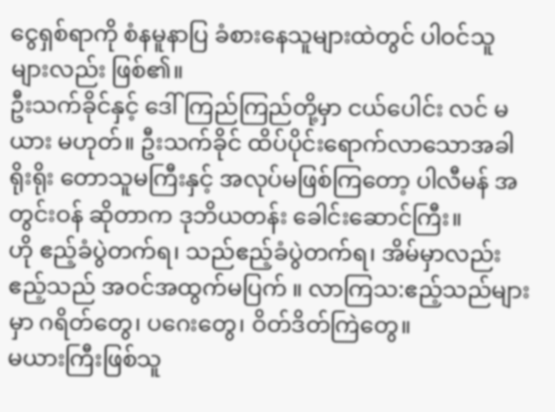ငွေရှစ်ရာကို စံနမူနာပြ ခံစားနေသူများထဲတွင် ပါဝင်သူများလည်း ဖြစ်၏။
ဦးသက်ခိုင်နှင့် ဒေါ်ကြည်ကြည်တို့မှာ ငယ်ပေါင်း လင် မယား မဟုတ်။ ဦးသက်ခိုင် ထိပ်ပိုင်းရောက်လာသောအခါ ရိုးရိုး တောသူမကြီးနှင့် အလုပ်မဖြစ်ကြတော့ ပါလီမန် အတွင်းဝန် ဆိုတာက ဒုဘိယတန်း ခေါင်းဆောင်ကြီး။
ဟို ဧည့်ခံပွဲတက်ရ၊ သည်ဧည့်ခံပွဲတက်ရ၊ အိမ်မှာလည်း ဧည့်သည် အဝင်အထွက်မပြက် ။ လာကြသ:ဧည့်သည်များမှာ ဂရိတ်တွေ၊ ပဂေးတွေ၊ ဝိတ်ဒိတ်ကြဲတွေ။
မယားကြီးဖြစ်သူ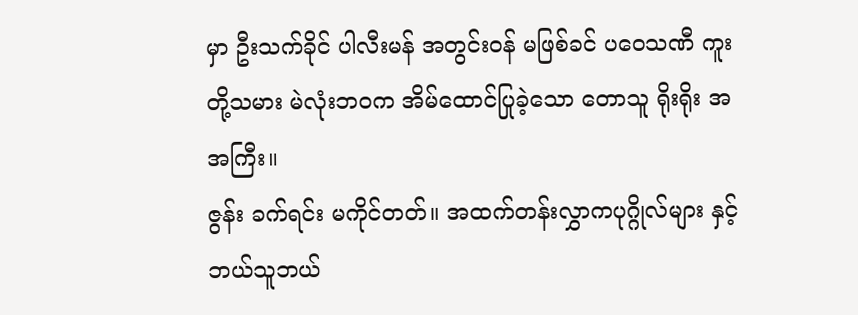မှာ ဦးသက်ခိုင် ပါလီးမန် အတွင်းဝန် မဖြစ်ခင် ပဝေသဏီ ကူးတို့သမား မဲလုံးဘဝက အိမ်ထောင်ပြုခဲ့သော တောသူ ရိုးရိုး အအကြီး။
ဇွန်း ခက်ရင်း မကိုင်တတ်။ အထက်တန်းလွှာကပုဂ္ဂိုလ်များ နှင့် ဘယ်သူဘယ်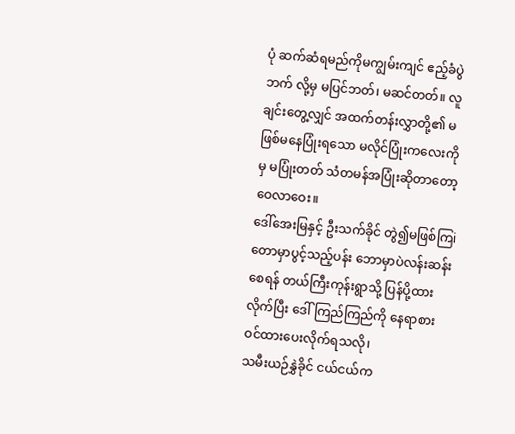ပုံ ဆက်ဆံရမည်ကိုမကျွမ်းကျင် ဧည့်ခံပွဲဘက် လို့မှ မပြင်ဘတ်၊ မဆင်တတ်။ လူချင်းတွေ့လျှင် အထက်တန်းလွှာတို့၏ မဖြစ်မနေပြုံးရသော မလိုင်ပြုံးကလေးကိုမှ မပြုံးတတ် သံတမန်အပြုံးဆိုတာတော့ ဝေလာဝေး။
ဒေါ်အေးမြနှင့် ဦးသက်ခိုင် တွဲ၍မဖြစ်ကြi တောမှာပွင့်သည့်ပန်း ဘောမှာပဲလန်းဆန်းစေရန် တယ်ကြီးကုန်းရွာသို့ ပြန်ပို့ထားလိုက်ပြီး ဒေါ်ကြည်ကြည်ကို နေရာစား ဝင်ထားပေးလိုက်ရသလို၊
သမီးယဉ်နွှဲခိုင် ငယ်ငယ်က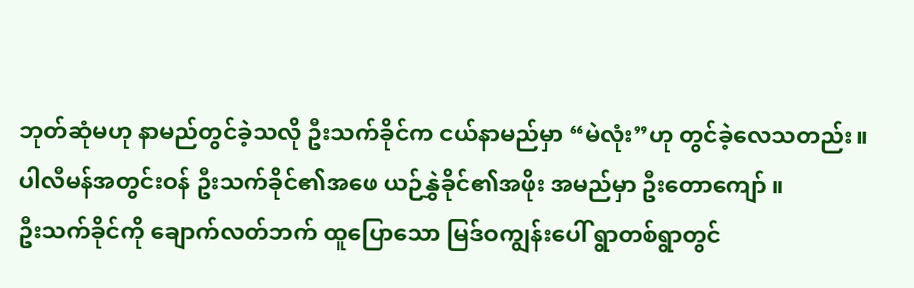ဘုတ်ဆုံမဟု နာမည်တွင်ခဲ့သလို ဦးသက်ခိုင်က ငယ်နာမည်မှာ “မဲလုံး”ဟု တွင်ခဲ့လေသတည်း။
ပါလီမန်အတွင်းဝန် ဦးသက်ခိုင်၏အဖေ ယဉ်နွှဲခိုင်၏အဖိုး အမည်မှာ ဦးတောကျော် ။
ဦးသက်ခိုင်ကို ချောက်လတ်ဘက် ထူပြောသော မြဒ်ဝကျွန်းပေါ် ရွာတစ်ရွာတွင်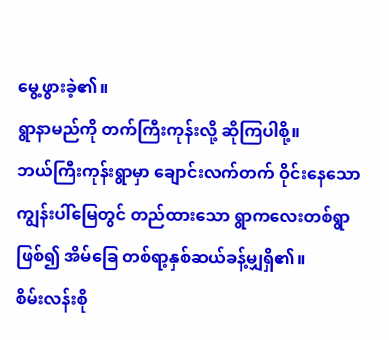မွေ့ဖွားခဲ့၏။
ရွာနာမည်ကို တက်ကြီးကုန်းလို့ ဆိုကြပါစို့။
ဘယ်ကြီးကုန်းရွာမှာ ချောင်းလက်တက် ဝိုင်းနေသောကျွန်းပါ်မြေတွင် တည်ထားသော ရွာကလေးတစ်ရွာဖြစ်၍ အိမ်ခြေ တစ်ရာ့နှစ်ဆယ်ခန့်မျှရှိ၏။
စိမ်းလန်းစို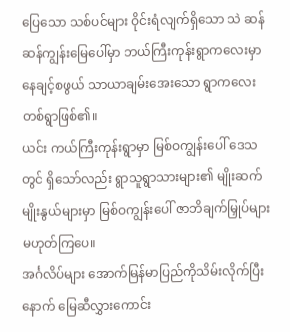ပြေသော သစ်ပင်များ ဝိုင်းရံလျက်ရှိသော သဲ ဆန်ဆန်ကျွန်းမြေပေါ်မှာ ဘယ်ကြီးကုန်းရွာကလေးမှာ နေချင့်စဖွယ် သာယာချမ်းအေးသော ရွာကလေးတစ်ရွာဖြစ်၏။
ယင်း ကယ်ကြီးကုန်းရွာမှာ မြစ်ဝကျွန်းပေါ် ဒေသတွင် ရှိသော်လည်း ရွာသူရွာသားများ၏ မျိုးဆက်မျိုးနွယ်များမှာ မြစ်ဝကျွန်းပေါ် ဇာဘိချက်မြှုပ်များ မဟုတ်ကြပေ။
အင်္ဂလိပ်များ အောက်မြန်မာပြည်ကိုသိမ်းလိုက်ပြီးနောက် မြေဆီလွှားကောင်း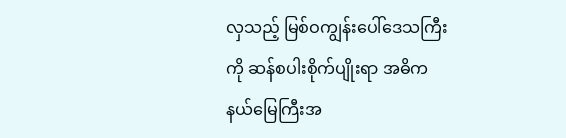လှသည့် မြစ်ဝကျွန်းပေါ်ဒေသကြီးကို ဆန်စပါးစိုက်ပျိုးရာ အဓိကနယ်မြေကြီးအ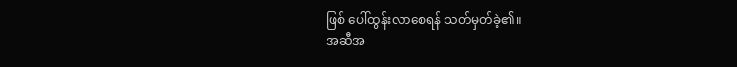ဖြစ် ပေါ်ထွန်းလာစေရန် သတ်မှတ်ခဲ့၏။
အဆီအ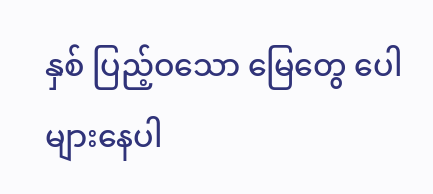နှစ် ပြည့်ဝသော မြေတွေ ပေါများနေပါ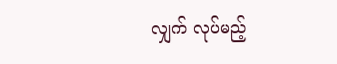လျှက် လုပ်မည့်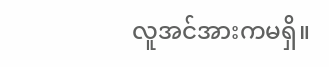လူအင်အားကမရှိ။